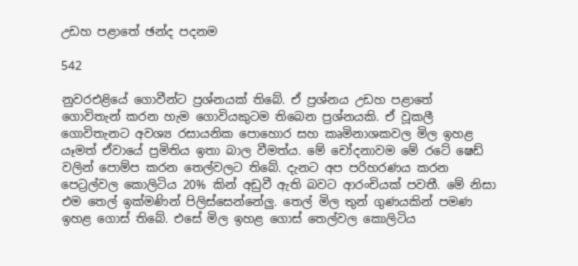උඩහ පළාතේ ඡන්ද පදනම

542

නුවරඑළියේ ගොවීන්ට ප්‍රශ්නයක් තිබේ. ඒ ප්‍රශ්නය උඩහ පළාතේ ගොවිතැන් කරන හැම ගොවියකුටම තිබෙන ප්‍රශ්නයකි. ඒ වූකලී ගොවිතැනට අවශ්‍ය රසායනික පොහොර සහ කෘමිනාශකවල මිල ඉහළ යෑමත් ඒවායේ ප්‍රමිතිය ඉතා බාල වීමත්ය. මේ චෝදනාවම මේ රටේ ෂෙඩ් වලින් පොම්ප කරන තෙල්වලට තිබේ. දැනට අප පරිහරණය කරන පෙට්‍රල්වල කොලිටිය 20% කින් අඩුවී ඇති බවට ආරංචියක් පවතී. මේ නිසා එම තෙල් ඉක්මණින් පිලිස්සෙන්නේලු. තෙල් මිල තුන් ගුණයකින් පමණ ඉහළ ගොස් තිබේ. එසේ මිල ඉහළ ගොස් තෙල්වල කොලිටිය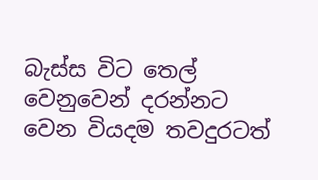බැස්ස විට තෙල් වෙනුවෙන් දරන්නට වෙන වියදම තවදුරටත්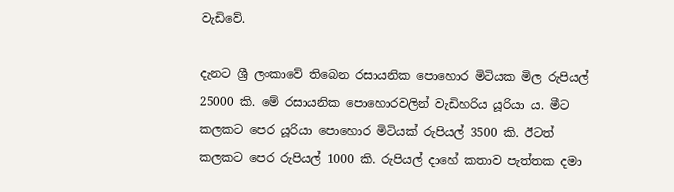වැඩිවේ.

දැනට ශ්‍රී ලංකාවේ තිබෙන රසායනික පොහොර මිටියක මිල රුපියල් 25000 කි. මේ රසායනික පොහොරවලින් වැඩිහරිය යූරියා ය. මීට කලකට පෙර යූරියා පොහොර මිටියක් රුපියල් 3500 කි. ඊටත් කලකට පෙර රුපියල් 1000 කි. රුපියල් දාහේ කතාව පැත්තක දමා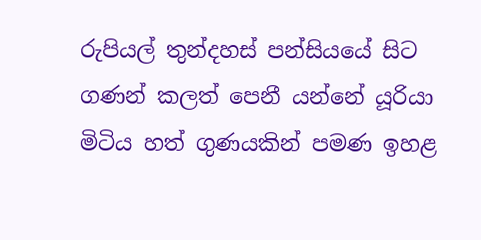රුපියල් තුන්දහස් පන්සියයේ සිට ගණන් කලත් පෙනී යන්නේ යූරියා මිටිය හත් ගුණයකින් පමණ ඉහළ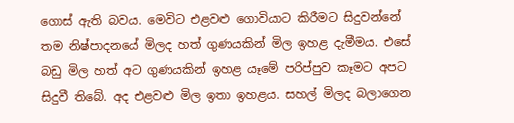ගොස් ඇති බවය. මෙවිට එළවළු ගොවියාට කිරීමට සිදුවන්නේ තම නිෂ්පාදනයේ මිලද හත් ගුණයකින් මිල ඉහළ දැමීමය. එසේ බඩු මිල හත් අට ගුණයකින් ඉහළ යෑමේ පරිප්පුව කෑමට අපට සිදුවී තිබේ. අද එළවළු මිල ඉතා ඉහළය. සහල් මිලද බලාගෙන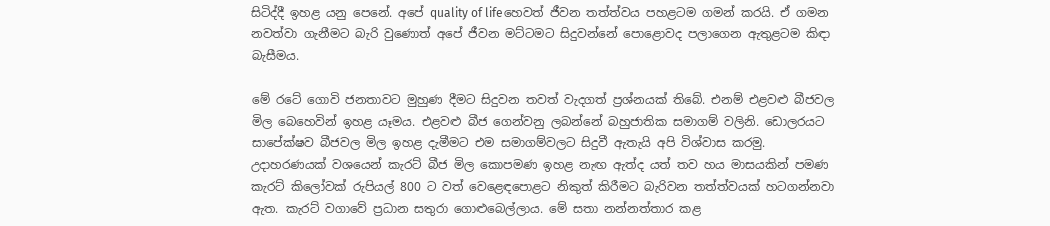සිටිද්දී ඉහළ යනු පෙනේ. අපේ quality of lifeහෙවත් ජීවන තත්ත්වය පහළටම ගමන් කරයි. ඒ ගමන නවත්වා ගැනීමට බැරි වුණොත් අපේ ජීවන මට්ටමට සිදුවන්නේ පොළොවද පලාගෙන ඇතුළටම කිඳා බැසීමය.

මේ රටේ ගොවි ජනතාවට මුහුණ දීමට සිදුවන තවත් වැදගත් ප්‍රශ්නයක් තිබේ. එනම් එළවළු බීජවල මිල බෙහෙවින් ඉහළ යෑමය. එළවළු බීජ ගෙන්වනු ලබන්නේ බහුජාතික සමාගම් වලිනි. ඩොලරයට සාපේක්ෂව බීජවල මිල ඉහළ දැමීමට එම සමාගම්වලට සිදුවී ඇතැයි අපි විශ්වාස කරමු. උදාහරණයක් වශයෙන් කැරට් බීජ මිල කොපමණ ඉහළ නැඟ ඇත්ද යත් තව හය මාසයකින් පමණ කැරට් කිලෝවක් රුපියල් 800 ට වත් වෙළෙඳපොළට නිකුත් කිරීමට බැරිවන තත්ත්වයක් හටගන්නවා ඇත. කැරට් වගාවේ ප්‍රධාන සතුරා ගොළුබෙල්ලාය. මේ සතා නන්නත්තාර කළ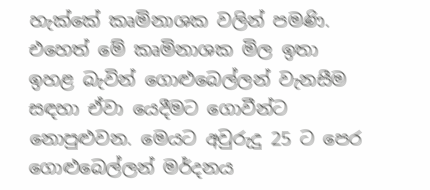හැක්කේ කෘමිනාශක වලින් පමණි. එහෙත් මේ කෘමිනාශක මිල ඉතා ඉහළ බැවින් ගොළුබෙල්ලන් වැනසීම සඳහා ඒවා යෙදීමට ගොවීන්ට නොපුළුවන. මෙයට අවුරුදු 25 ට පෙර ගොළුබෙල්ලන් මර්දනය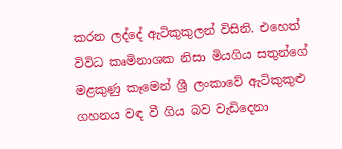කරන ලද්දේ ඇටිකුකුලන් විසිනි. එහෙත් විවිධ කෘමිනාශක නිසා මියගිය සතුන්ගේ මළකුණු කෑමෙන් ශ්‍රී ලංකාවේ ඇටිකුකුළු ගහනය වඳ වී ගිය බව වැඩිදෙනා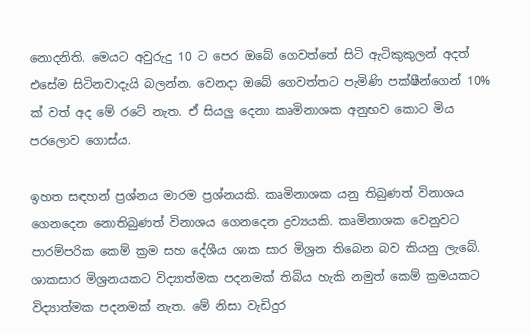නොදනිති. මෙයට අවුරුදු 10 ට පෙර ඔබේ ගෙවත්තේ සිටි ඇටිකුකුලන් අදත් එසේම සිටිනවාදැයි බලන්න. වෙනදා ඔබේ ගෙවත්තට පැමිණි පක්ෂීන්ගෙන් 10% ක් වත් අද මේ රටේ නැත. ඒ සියලු දෙනා කෘමිනාශක අනුභව කොට මිය පරලොව ගොස්ය.

ඉහත සඳහන් ප්‍රශ්නය මාරම ප්‍රශ්නයකි. කෘමිනාශක යනු තිබුණත් විනාශය ගෙනදෙන නොතිබුණත් විනාශය ගෙනදෙන ද්‍රව්‍යයකි. කෘමිනාශක වෙනුවට පාරම්පරික කෙම් ක්‍රම සහ දේශීය ශාක සාර මිශ්‍රන තිබෙන බව කියනු ලැබේ. ශාකසාර මිශ්‍රනයකට විද්‍යාත්මක පදනමක් තිබිය හැකි නමුත් කෙම් ක්‍රමයකට විද්‍යාත්මක පදනමක් නැත. මේ නිසා වැඩිදුර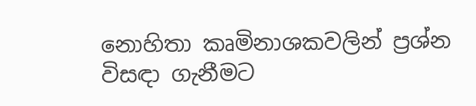නොහිතා කෘමිනාශකවලින් ප්‍රශ්න විසඳා ගැනීමට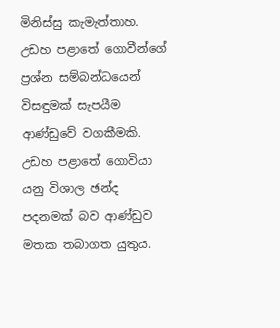මිනිස්සු කැමැත්තාහ. උඩහ පළාතේ ගොවීන්ගේ ප්‍රශ්න සම්බන්ධයෙන් විසඳුමක් සැපයීම ආණ්ඩුවේ වගකීමකි. උඩහ පළාතේ ගොවියා යනු විශාල ඡන්ද පදනමක් බව ආණ්ඩුව මතක තබාගත යුතුය.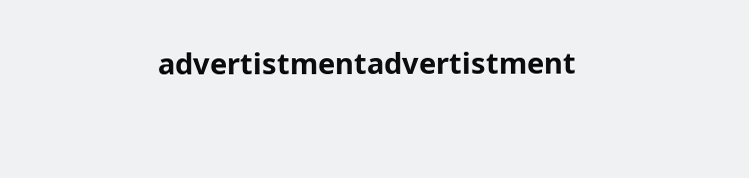advertistmentadvertistment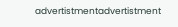advertistmentadvertistment